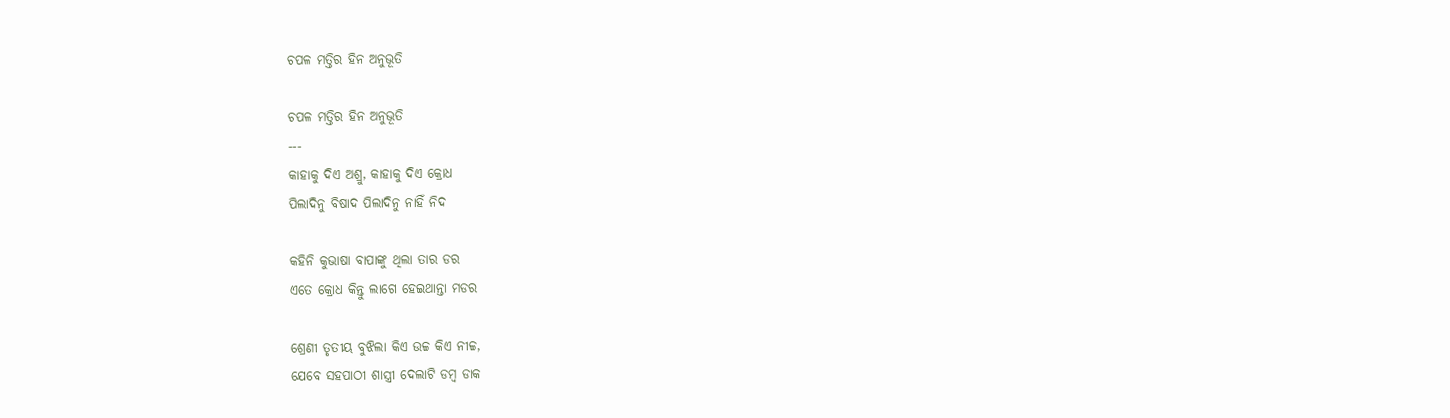ଚପଳ ମତ୍ତିର ହିନ ଅନୁଭୂତି

ଚପଳ ମତ୍ତିର ହିନ ଅନୁଭୂତି
---
କାହାକୁ ଦିଏ ଅଶ୍ରୁ, କାହାକୁ ଦିଏ କ୍ରୋଧ
ପିଲାଦିନୁ ବିଷାଦ ପିଲାଦିନୁ ନାହିଁ ନିଦ

କହିନି କୁଭାଷା ବାପାଙ୍କୁ ଥିଲା ତାର ଡର
ଏତେ କ୍ରୋଧ କିନ୍ତୁ ଲାଗେ ହେଇଥାନ୍ତା ମଡର

ଶ୍ରେଣୀ ତୃତୀୟ ବୁଝିଲା କିଏ ଉଚ୍ଚ କିଏ ନୀଚ୍ଚ,
ଯେବେ ସହପାଠୀ ଶାସ୍ତ୍ରୀ ଦେଲାଟି ଡମ୍ୱ ଡାକ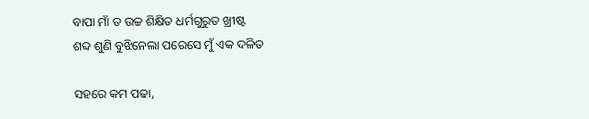ବାପା ମାଁ ତ ଉଚ୍ଚ ଶିକ୍ଷିତ ଧର୍ମଗୁରୁତ ଖ୍ରୀଷ୍ଟ
ଶବ୍ଦ ଶୁଣି ବୁଝିନେଲା ପରେସେ ମୁଁ ଏକ ଦଳିତ

ସହରେ କମ ପଢା,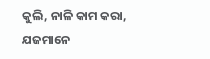କୁଲି, ନାଳି କାମ କରା,
ଯଜମାନେ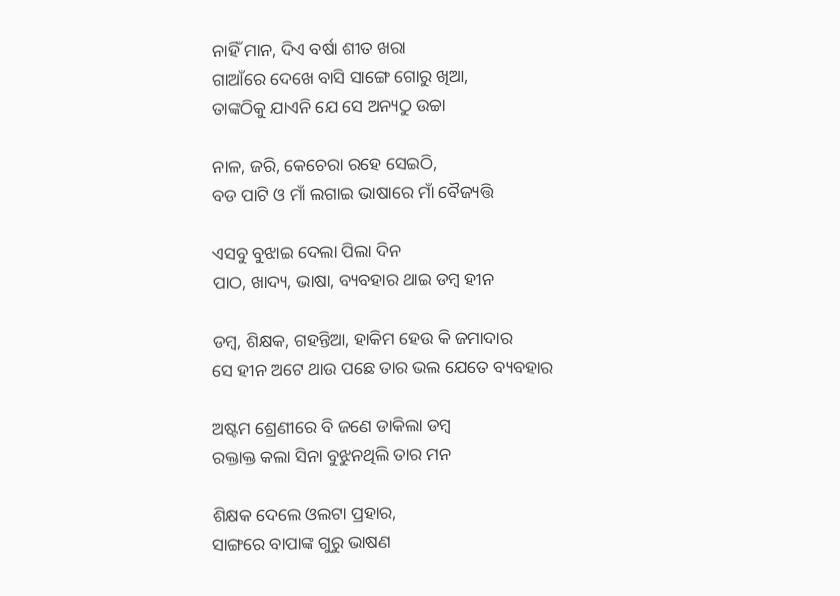ନାହିଁ ମାନ, ଦିଏ ବର୍ଷା ଶୀତ ଖରା
ଗାଆଁରେ ଦେଖେ ବାସି ସାଙ୍ଗେ ଗୋରୁ ଖିଆ,
ତାଙ୍କଠିକୁ ଯାଏନି ଯେ ସେ ଅନ୍ୟଠୁ ଉଚ୍ଚା

ନାଳ, ଜରି, କେଚେରା ରହେ ସେଇଠି,
ବଡ ପାଟି ଓ ମାଁ ଲଗାଇ ଭାଷାରେ ମାଁ ବୈଜ୍ୟତ୍ତି

ଏସବୁ ବୁଝାଇ ଦେଲା ପିଲା ଦିନ
ପାଠ, ଖାଦ୍ୟ, ଭାଷା, ବ୍ୟବହାର ଥାଇ ଡମ୍ବ ହୀନ

ଡମ୍ବ, ଶିକ୍ଷକ, ଗହନ୍ତିଆ, ହାକିମ ହେଉ କି ଜମାଦାର
ସେ ହୀନ ଅଟେ ଥାଉ ପଛେ ତାର ଭଲ ଯେତେ ବ୍ୟବହାର

ଅଷ୍ଟମ ଶ୍ରେଣୀରେ ବି ଜଣେ ଡାକିଲା ଡମ୍ବ
ରକ୍ତାକ୍ତ କଲା ସିନା ବୁଝୁନଥିଲି ତାର ମନ

ଶିକ୍ଷକ ଦେଲେ ଓଲଟା ପ୍ରହାର,
ସାଙ୍ଗରେ ବାପାଙ୍କ ଗୁରୁ ଭାଷଣ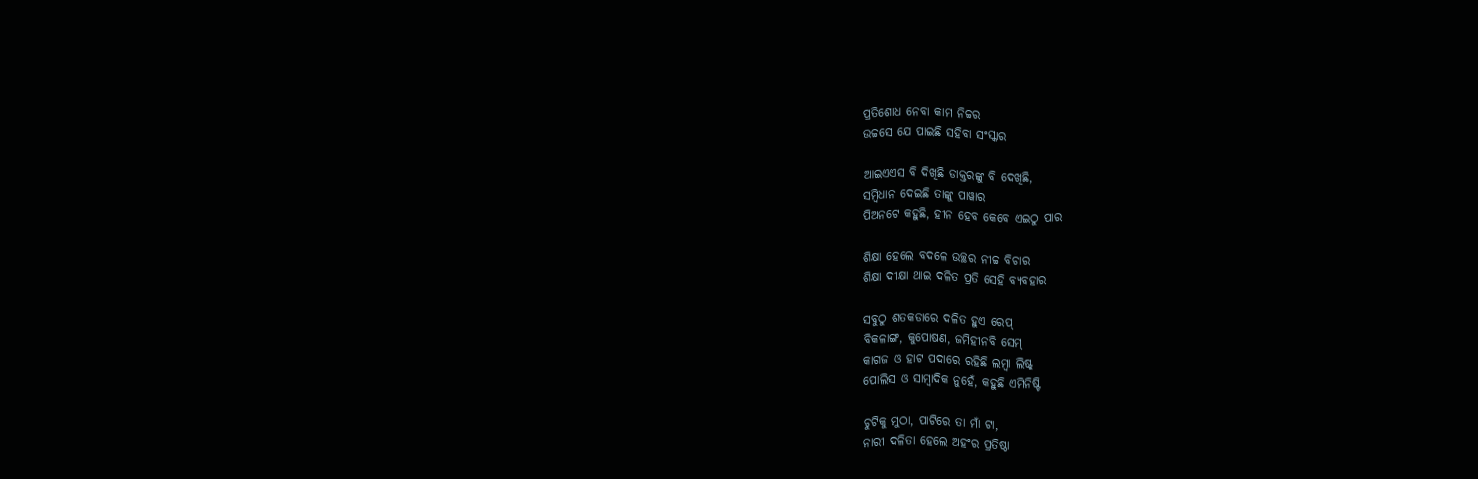ପ୍ରତିଶୋଧ ନେବା କାମ ନିଚ୍ଚର
ଉଚ୍ଚସେ ଯେ ପାଇଛି ସହିବା ସଂସ୍କାର

ଆଇଏଏସ ବି ଦିଖିଛି ଡାକ୍ତରଙ୍କୁ ବି ଦେଖିଛି,
ସମ୍ବିଧାନ ଦେଇଛି ତାଙ୍କୁ ପାୱାର
ପିଅନଟେ କହୁଛି, ହୀନ ହେବ କେବେ ଏଇଠୁ ପାର

ଶିକ୍ଷା ହେଲେ ବଦଳେ ଉଚ୍ଛର ନୀଚ୍ଚ ବିଚାର
ଶିକ୍ଷା ଦୀକ୍ଷା ଥାଇ ଦଳିତ ପ୍ରତି ସେହି ବ୍ୟବହାର

ସବୁଠୁ ଶତକଡାରେ ଦଳିତ ହୁଏ ରେପ୍
ବିକଳାଙ୍ଗ, କୁପୋଷଣ, ଜମିହୀନବି ସେମ୍
କାଗଜ ଓ ହାଟ ପଦାରେ ରହିଛି ଲମ୍ବା ଲିଷ୍ଟ୍
ପୋଲିସ ଓ ସାମ୍ବାଦିକ ନୁହେଁ, କହୁଛି ଏମିନିଷ୍ଟି

ଚୁଟିକୁ ମୁଠା, ପାଟିରେ ତା ମାଁ ଟା,
ନାରୀ ଦଳିତା ହେଲେ ଅହଂର ପ୍ରତିଷ୍ଠା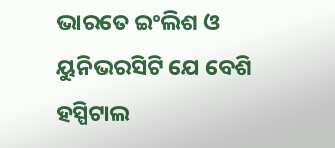ଭାରତେ ଇଂଲିଶ ଓ ୟୁନିଭରସିଟି ଯେ ବେଶି
ହସ୍ପିଟାଲ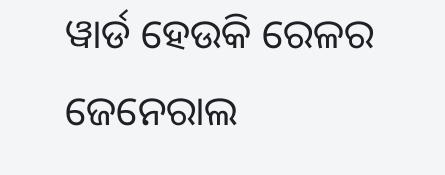ୱାର୍ଡ ହେଉକି ରେଳର ଜେନେରାଲ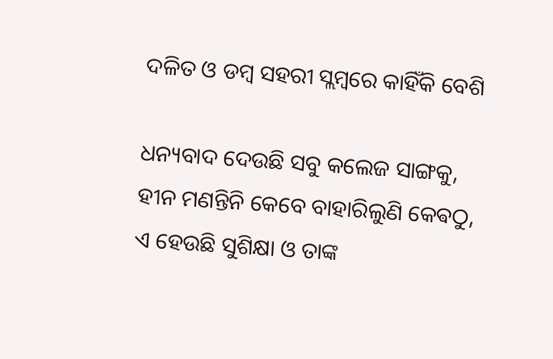ଦଳିତ ଓ ଡମ୍ୱ ସହରୀ ସ୍ଲମ୍ବରେ କାହିଁକି ବେଶି

ଧନ୍ୟବାଦ ଦେଉଛି ସବୁ କଲେଜ ସାଙ୍ଗକୁ,
ହୀନ ମଣନ୍ତିନି କେବେ ବାହାରିଲୁଣି କେଵଠୁ,
ଏ ହେଉଛି ସୁଶିକ୍ଷା ଓ ତାଙ୍କ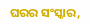ଘରର ସଂସ୍କାର,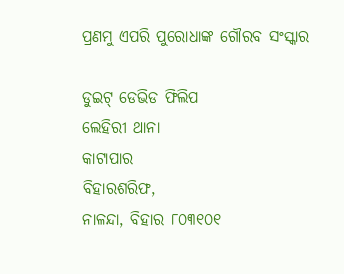ପ୍ରଣମୁ ଏପରି ପୁରୋଧାଙ୍କ ଗୌରବ ସଂସ୍କାର

ଡୁଇଟ୍ ଡେଭିଡ ଫିଲିପ
ଲେହିରୀ ଥାନା
କାଟାପାର
ବିହାରଶରିଫ,
ନାଳନ୍ଦା, ବିହାର ୮୦୩୧୦୧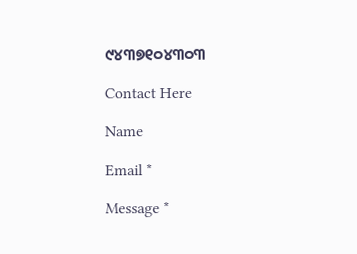୯୪୩୭୧୦୪୩୦୩

Contact Here

Name

Email *

Message *